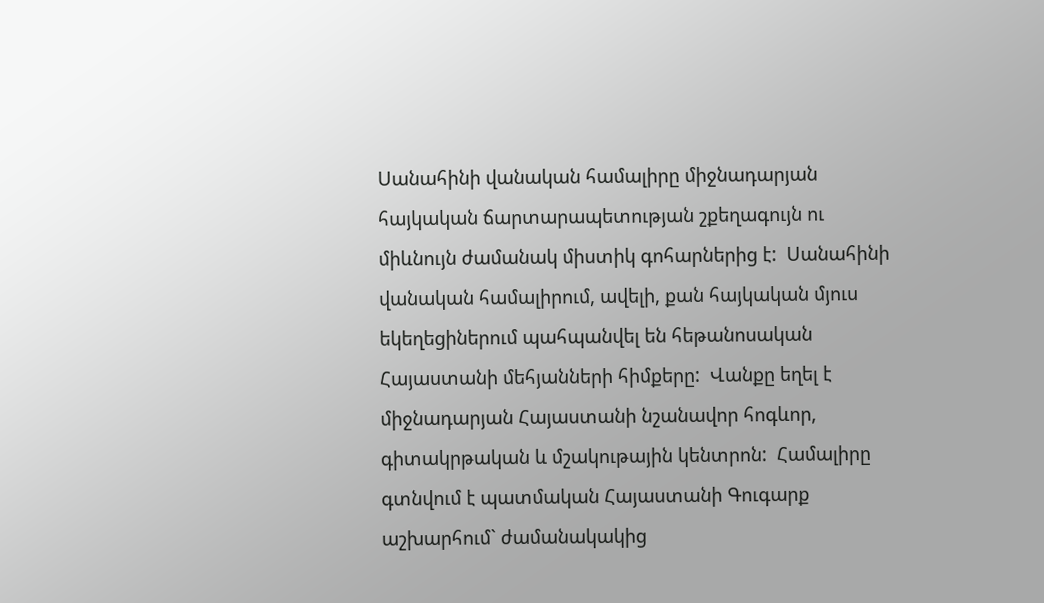Սանահինի վանական համալիրը միջնադարյան հայկական ճարտարապետության շքեղագույն ու միևնույն ժամանակ միստիկ գոհարներից է:  Սանահինի վանական համալիրում, ավելի, քան հայկական մյուս եկեղեցիներում պահպանվել են հեթանոսական Հայաստանի մեհյանների հիմքերը:  Վանքը եղել է միջնադարյան Հայաստանի նշանավոր հոգևոր, գիտակրթական և մշակութային կենտրոն:  Համալիրը գտնվում է պատմական Հայաստանի Գուգարք աշխարհում` ժամանակակից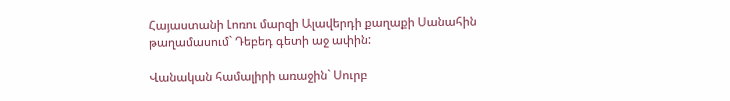Հայաստանի Լոռու մարզի Ալավերդի քաղաքի Սանահին թաղամասում` Դեբեդ գետի աջ ափին:

Վանական համալիրի առաջին` Սուրբ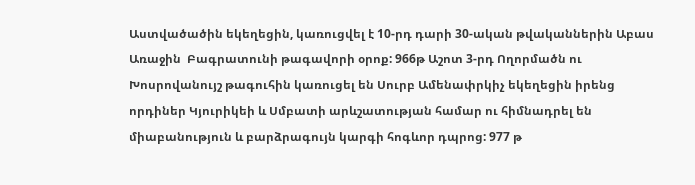Աստվածածին եկեղեցին, կառուցվել է 10-րդ դարի 30-ական թվականներին Աբաս Առաջին  Բագրատունի թագավորի օրոք: 966թ Աշոտ 3-րդ Ողորմածն ու  Խոսրովանույշ թագուհին կառուցել են Սուրբ Ամենափրկիչ եկեղեցին իրենց որդիներ Կյուրիկեի և Սմբատի արևշատության համար ու հիմնադրել են միաբանություն և բարձրագույն կարգի հոգևոր դպրոց: 977 թ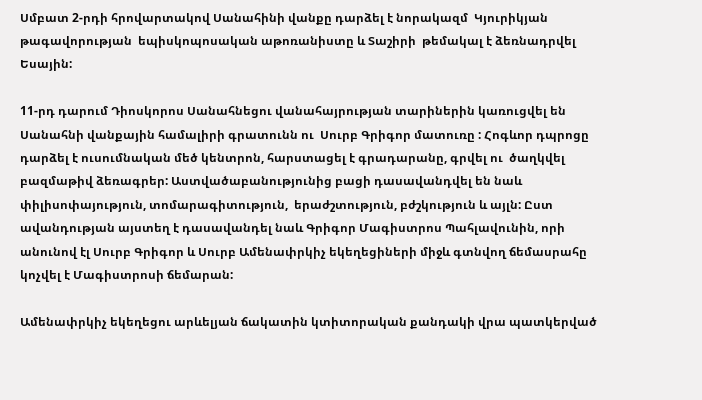Սմբատ 2-րդի հրովարտակով Սանահինի վանքը դարձել է նորակազմ  Կյուրիկյան թագավորության  եպիսկոպոսական աթոռանիստը և Տաշիրի  թեմակալ է ձեռնադրվել Եսային:

11-րդ դարում Դիոսկորոս Սանահնեցու վանահայրության տարիներին կառուցվել են Սանահնի վանքային համալիրի գրատունն ու  Սուրբ Գրիգոր մատուռը : Հոգևոր դպրոցը դարձել է ուսումնական մեծ կենտրոն, հարստացել է գրադարանը, գրվել ու  ծաղկվել բազմաթիվ ձեռագրեր: Աստվածաբանությունից բացի դասավանդվել են նաև փիլիսոփայություն, տոմարագիտություն,  երաժշտություն, բժշկություն և այլն: Ըստ ավանդության այստեղ է դասավանդել նաև Գրիգոր Մագիստրոս Պահլավունին, որի անունով էլ Սուրբ Գրիգոր և Սուրբ Ամենափրկիչ եկեղեցիների միջև գտնվող ճեմասրահը կոչվել է Մագիստրոսի ճեմարան:

Ամենափրկիչ եկեղեցու արևելյան ճակատին կտիտորական քանդակի վրա պատկերված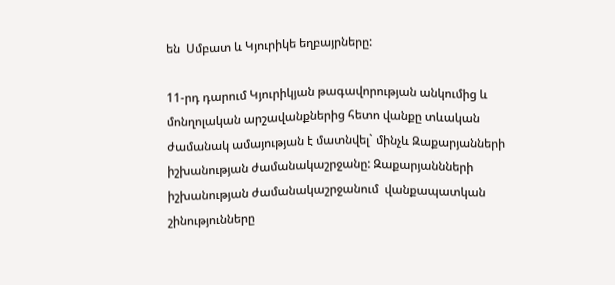են  Սմբատ և Կյուրիկե եղբայրները:

11-րդ դարում Կյուրիկյան թագավորության անկումից և մոնղոլական արշավանքներից հետո վանքը տևական ժամանակ ամայության է մատնվել` մինչև Զաքարյանների իշխանության ժամանակաշրջանը: Զաքարյաննների իշխանության ժամանակաշրջանում  վանքապատկան շինությունները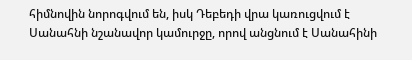հիմնովին նորոգվում են, իսկ Դեբեդի վրա կառուցվում է Սանահնի նշանավոր կամուրջը, որով անցնում է Սանահինի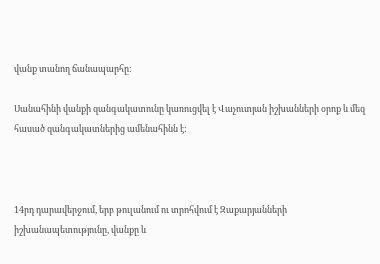վանք տանող ճանապարհը:

Սանահինի վանքի զանգակատունը կառուցվել է Վաչուտյան իշխանների օրոք և մեզ հասած զանգակատներից ամենահինն է:



14րդ դարավերջում, երբ թուլանում ու տրոհվում է Զաքարյանների իշխանապետությունը, վանքը և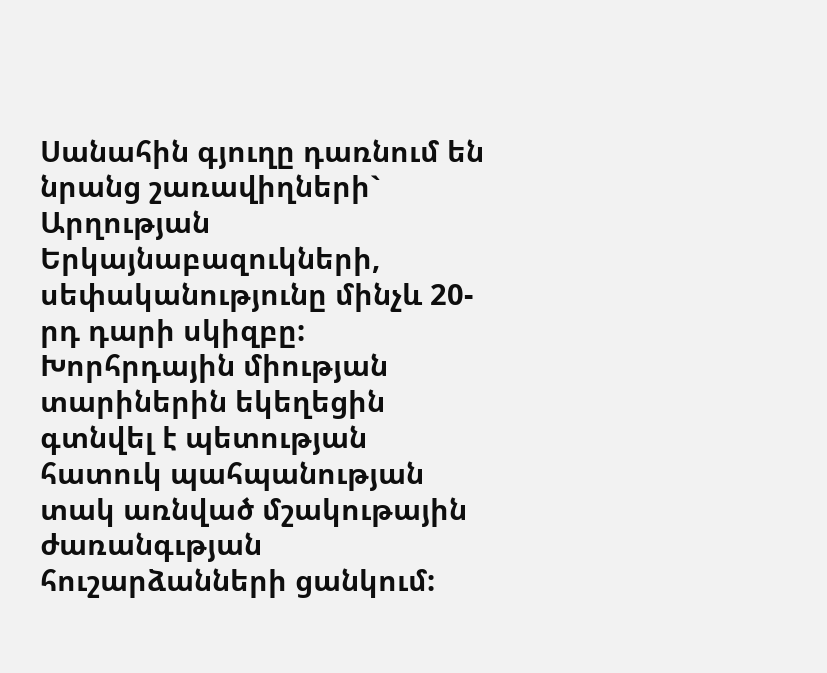Սանահին գյուղը դառնում են  նրանց շառավիղների` Արղության Երկայնաբազուկների, սեփականությունը մինչև 20-րդ դարի սկիզբը: Խորհրդային միության տարիներին եկեղեցին գտնվել է պետության հատուկ պահպանության տակ առնված մշակութային ժառանգւթյան հուշարձանների ցանկում: